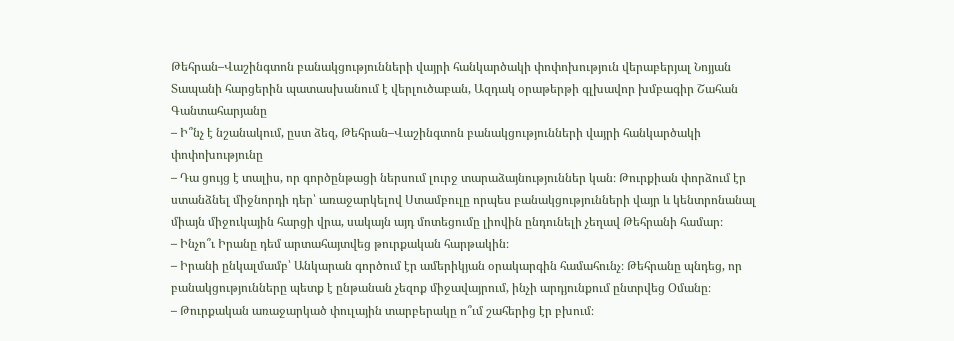Թեհրան–Վաշինգտոն բանակցությունների վայրի հանկարծակի փոփոխություն վերաբերյալ Նոյյան Տապանի հարցերին պատասխանում է վերլուծաբան, Ազդակ օրաթերթի գլխավոր խմբագիր Շահան Գանտահարյանը
– Ի՞նչ է նշանակում, ըստ ձեզ, Թեհրան–Վաշինգտոն բանակցությունների վայրի հանկարծակի փոփոխությունը
– Դա ցույց է տալիս, որ գործընթացի ներսում լուրջ տարաձայնություններ կան։ Թուրքիան փորձում էր ստանձնել միջնորդի դեր՝ առաջարկելով Ստամբուլը որպես բանակցությունների վայր և կենտրոնանալ միայն միջուկային հարցի վրա, սակայն այդ մոտեցումը լիովին ընդունելի չեղավ Թեհրանի համար։
– Ինչո՞ւ Իրանը դեմ արտահայտվեց թուրքական հարթակին։
– Իրանի ընկալմամբ՝ Անկարան գործում էր ամերիկյան օրակարգին համահունչ։ Թեհրանը պնդեց, որ բանակցությունները պետք է ընթանան չեզոք միջավայրում, ինչի արդյունքում ընտրվեց Օմանը։
– Թուրքական առաջարկած փուլային տարբերակը ո՞ւմ շահերից էր բխում։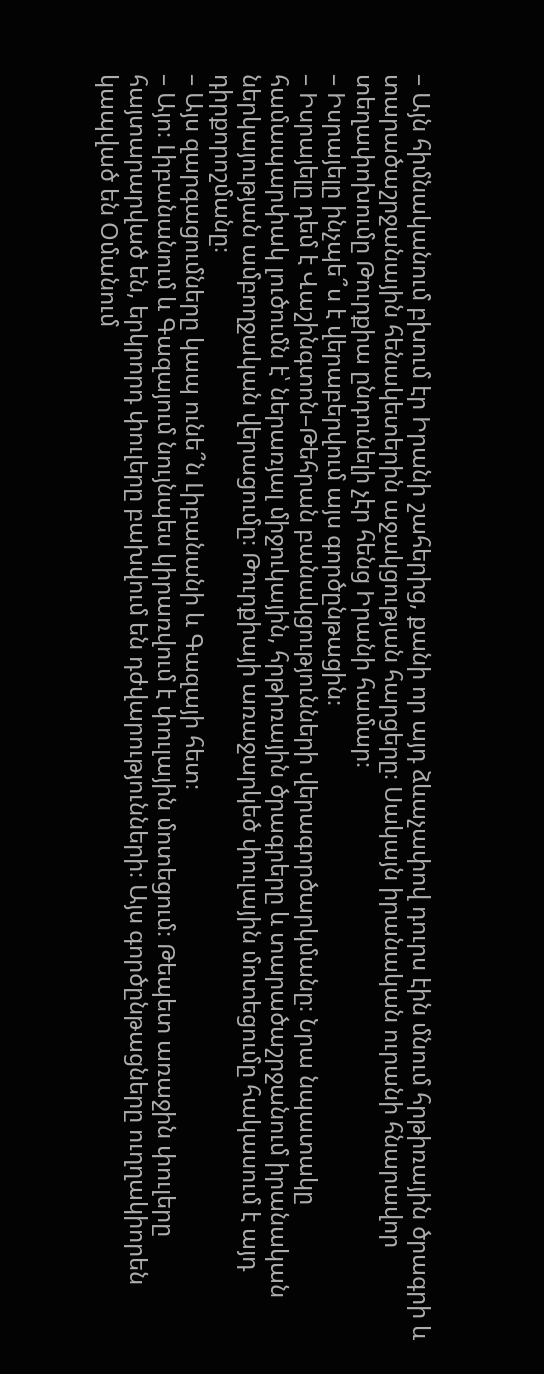– Այն հիմնականում բխում էր Իրանի շահերից, քանի որ այդ ձևաչափով դուրս էին մնում հրթիռային ծրագրի և տարածաշրջանային հենակետերին աջակցության հարցերը։ Սակայն իրանական ուրանի հնարավոր տեղափոխումը Թուրքիա ընդունելի չէր հենց Իրանի համար։
– Իսրայելը ինչպե՞ս է վերաբերվում այս գործընթացին։
– Իսրայելը դեմ է Վաշինգտոն–Թեհրան բանակցությունների վերագործարկմանը։ Նրա նպատակը համապարփակ լուծումն է՝ ներառյալ միջուկային, հրթիռային ծրագրերը և տարածաշրջանում իրանական ներկայության ամբողջական վերացումը։ Թուրքիայի առաջարկեծ փուլային մոտեցումը հակասում է այդ դիրքորոշմանը։
– Այս զարգացումները կապ ունե՞ն Լիբանանի և Գազայի հետ։
– Այո։ Լիբանանում և Գազայում նույնպես կիրառվում է փուլային մոտեցում։ Թեպետ առաջին փուլերը հայտարարված են, երկրորդ փուլերը բախվում են դժվարությունների։ Այս գործընթացները ուղղակիորեն կապված են Օմանում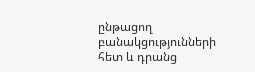ընթացող բանակցությունների հետ և դրանց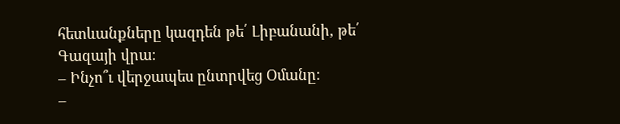հետևանքները կազդեն թե՛ Լիբանանի, թե՛ Գազայի վրա։
– Ինչո՞ւ վերջապես ընտրվեց Օմանը։
–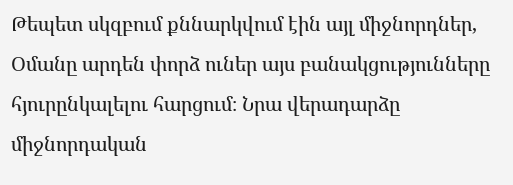Թեպետ սկզբում քննարկվում էին այլ միջնորդներ, Օմանը արդեն փորձ ուներ այս բանակցությունները հյուրընկալելու հարցում։ Նրա վերադարձը միջնորդական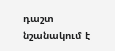դաշտ նշանակում է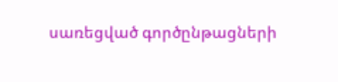սառեցված գործընթացների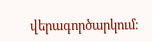վերագործարկում։